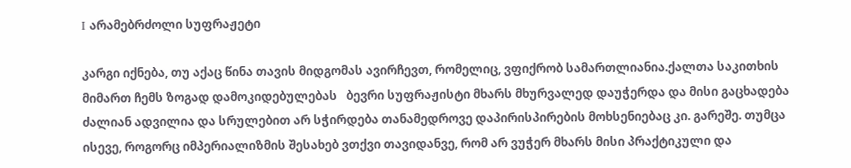I არამებრძოლი სუფრაჟეტი

კარგი იქნება, თუ აქაც წინა თავის მიდგომას ავირჩევთ, რომელიც, ვფიქრობ სამართლიანია.ქალთა საკითხის მიმართ ჩემს ზოგად დამოკიდებულებას   ბევრი სუფრაჟისტი მხარს მხურვალედ დაუჭერდა და მისი გაცხადება ძალიან ადვილია და სრულებით არ სჭირდება თანამედროვე დაპირისპირების მოხსენიებაც კი. გარეშე. თუმცა ისევე, როგორც იმპერიალიზმის შესახებ ვთქვი თავიდანვე, რომ არ ვუჭერ მხარს მისი პრაქტიკული და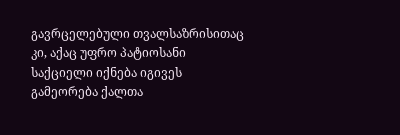გავრცელებული თვალსაზრისითაც კი, აქაც უფრო პატიოსანი საქციელი იქნება იგივეს გამეორება ქალთა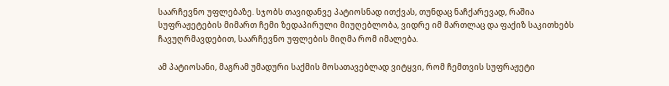საარჩევნო უფლებაზე. სჯობს თავიდანვე პატიოსნად ითქვას, თუნდაც ნაჩქარევად, რაშია სუფრაჟეტების მიმართ ჩემი ზედაპირული მიუღებლობა, ვიდრე იმ მართლაც და ფაქიზ საკითხებს ჩავუღრმავდებით, საარჩევნო უფლების მიღმა რომ იმალება.

ამ პატიოსანი, მაგრამ უმადური საქმის მოსათავებლად ვიტყვი, რომ ჩემთვის სუფრაჟეტი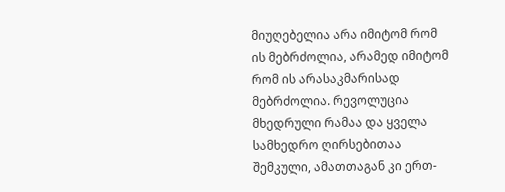მიუღებელია არა იმიტომ რომ ის მებრძოლია, არამედ იმიტომ რომ ის არასაკმარისად მებრძოლია. რევოლუცია მხედრული რამაა და ყველა სამხედრო ღირსებითაა შემკული, ამათთაგან კი ერთ-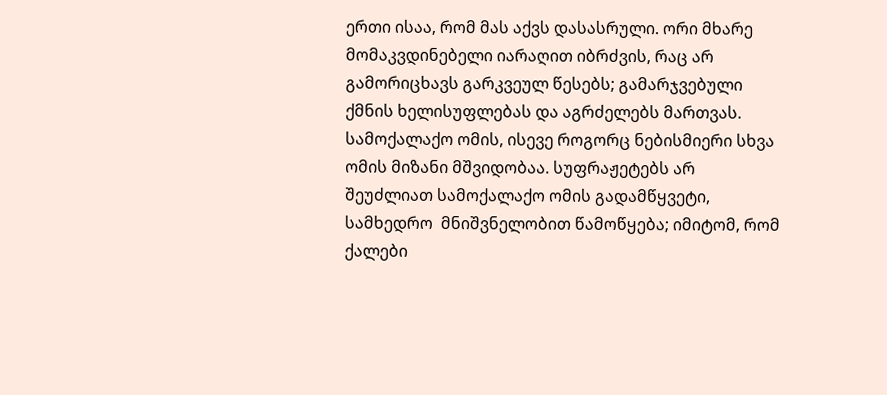ერთი ისაა, რომ მას აქვს დასასრული. ორი მხარე მომაკვდინებელი იარაღით იბრძვის, რაც არ გამორიცხავს გარკვეულ წესებს; გამარჯვებული ქმნის ხელისუფლებას და აგრძელებს მართვას. სამოქალაქო ომის, ისევე როგორც ნებისმიერი სხვა ომის მიზანი მშვიდობაა. სუფრაჟეტებს არ შეუძლიათ სამოქალაქო ომის გადამწყვეტი, სამხედრო  მნიშვნელობით წამოწყება; იმიტომ, რომ ქალები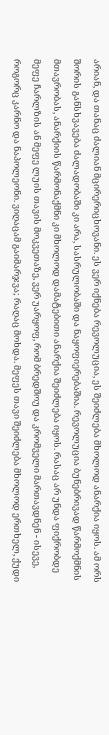არიან, და თანაც ძალიან მცირერიცხოვანი. ეს ვერ იქნება რევოლუცია, ეს შეიძლება მხოლოდ ანარქია იყოს. ამ ორს შორის განსხვავება ძალადობაში კი არა, სასრულობაში და ნაყოფიერებაშია. რევოლუცია ბუნებრივად წარმოქმნის მთავრობას, ანარქიის წარმონაქმნი კი მხოლოდ დამატებითი ანარქია შეიძლება იყოს. რასაც არ უნდა ფიქრობდე მეფე ჩარლზის ან მეფე ლუის თავის მოკვეთაზე, ვერ უარყოფ, რომ ბრედშოუ და კრომველი მართავდნენ - ისევე, როგორც კარნო და ნაპოლეონი. ვიღაცამ გაიმარჯვა; რაღაც მოხდა. მეფეს თავი შეიძლება მხოლოდ ერთხელ, ქუდი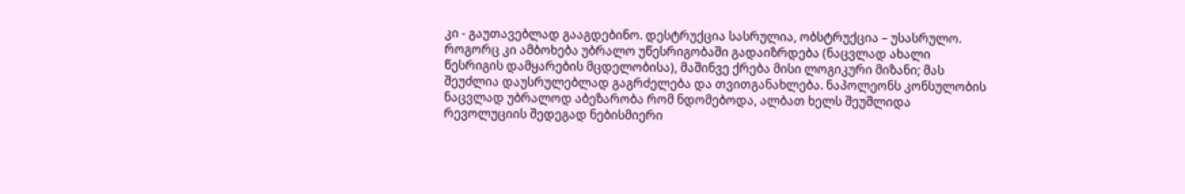კი - გაუთავებლად გააგდებინო. დესტრუქცია სასრულია, ობსტრუქცია – უსასრულო. როგორც კი ამბოხება უბრალო უწესრიგობაში გადაიზრდება (ნაცვლად ახალი წესრიგის დამყარების მცდელობისა), მაშინვე ქრება მისი ლოგიკური მიზანი; მას შეუძლია დაუსრულებლად გაგრძელება და თვითგანახლება. ნაპოლეონს კონსულობის ნაცვლად უბრალოდ აბეზარობა რომ ნდომებოდა, ალბათ ხელს შეუშლიდა რევოლუციის შედეგად ნებისმიერი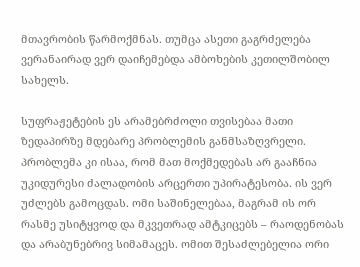მთავრობის წარმოქმნას. თუმცა ასეთი გაგრძელება ვერანაირად ვერ დაიჩემებდა ამბოხების კეთილშობილ სახელს.

სუფრაჟეტების ეს არამებრძოლი თვისებაა მათი ზედაპირზე მდებარე პრობლემის განმსაზღვრელი. პრობლემა კი ისაა, რომ მათ მოქმედებას არ გააჩნია უკიდურესი ძალადობის არცერთი უპირატესობა. ის ვერ უძლებს გამოცდას. ომი საშინელებაა, მაგრამ ის ორ რასმე უსიტყვოდ და მკვეთრად ამტკიცებს – რაოდენობას და არაბუნებრივ სიმამაცეს. ომით შესაძლებელია ორი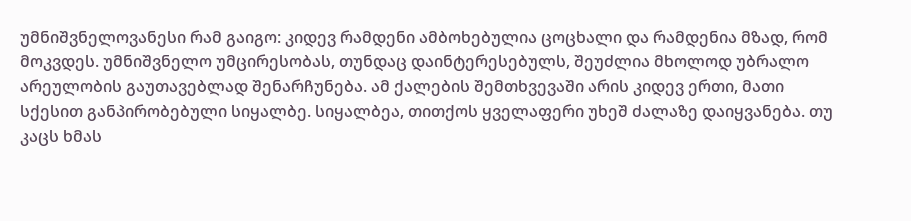უმნიშვნელოვანესი რამ გაიგო: კიდევ რამდენი ამბოხებულია ცოცხალი და რამდენია მზად, რომ მოკვდეს. უმნიშვნელო უმცირესობას, თუნდაც დაინტერესებულს, შეუძლია მხოლოდ უბრალო არეულობის გაუთავებლად შენარჩუნება. ამ ქალების შემთხვევაში არის კიდევ ერთი, მათი სქესით განპირობებული სიყალბე. სიყალბეა, თითქოს ყველაფერი უხეშ ძალაზე დაიყვანება. თუ კაცს ხმას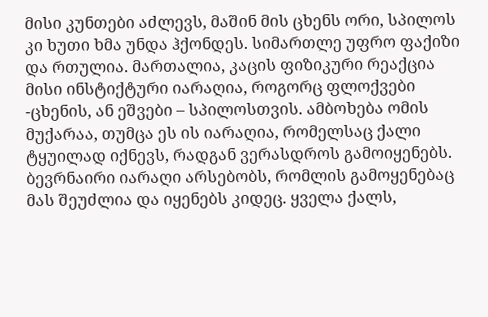მისი კუნთები აძლევს, მაშინ მის ცხენს ორი, სპილოს კი ხუთი ხმა უნდა ჰქონდეს. სიმართლე უფრო ფაქიზი და რთულია. მართალია, კაცის ფიზიკური რეაქცია მისი ინსტიქტური იარაღია, როგორც ფლოქვები -ცხენის, ან ეშვები – სპილოსთვის. ამბოხება ომის მუქარაა, თუმცა ეს ის იარაღია, რომელსაც ქალი ტყუილად იქნევს, რადგან ვერასდროს გამოიყენებს. ბევრნაირი იარაღი არსებობს, რომლის გამოყენებაც მას შეუძლია და იყენებს კიდეც. ყველა ქალს,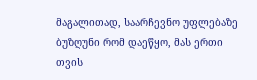მაგალითად, საარჩევნო უფლებაზე ბუზღუნი რომ დაეწყო, მას ერთი თვის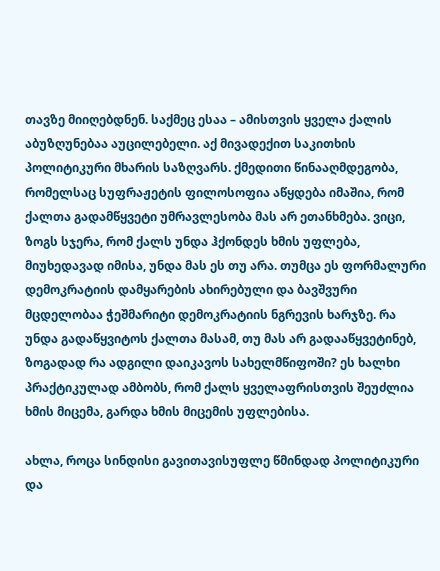თავზე მიიღებდნენ. საქმეც ესაა – ამისთვის ყველა ქალის აბუზღუნებაა აუცილებელი. აქ მივადექით საკითხის პოლიტიკური მხარის საზღვარს. ქმედითი წინააღმდეგობა, რომელსაც სუფრაჟეტის ფილოსოფია აწყდება იმაშია, რომ ქალთა გადამწყვეტი უმრავლესობა მას არ ეთანხმება. ვიცი, ზოგს სჯერა, რომ ქალს უნდა ჰქონდეს ხმის უფლება, მიუხედავად იმისა, უნდა მას ეს თუ არა. თუმცა ეს ფორმალური დემოკრატიის დამყარების ახირებული და ბავშვური მცდელობაა ჭეშმარიტი დემოკრატიის ნგრევის ხარჯზე. რა უნდა გადაწყვიტოს ქალთა მასამ, თუ მას არ გადააწყვეტინებ, ზოგადად რა ადგილი დაიკავოს სახელმწიფოში? ეს ხალხი პრაქტიკულად ამბობს, რომ ქალს ყველაფრისთვის შეუძლია ხმის მიცემა, გარდა ხმის მიცემის უფლებისა.

ახლა, როცა სინდისი გავითავისუფლე წმინდად პოლიტიკური და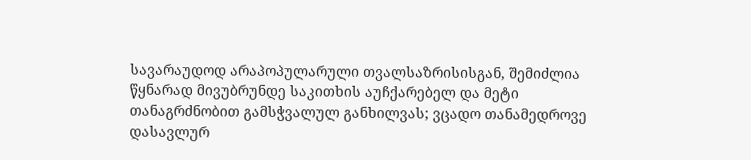სავარაუდოდ არაპოპულარული თვალსაზრისისგან, შემიძლია წყნარად მივუბრუნდე საკითხის აუჩქარებელ და მეტი თანაგრძნობით გამსჭვალულ განხილვას; ვცადო თანამედროვე დასავლურ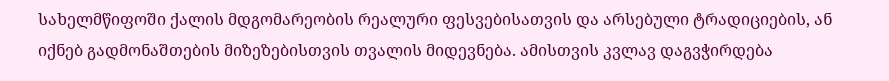სახელმწიფოში ქალის მდგომარეობის რეალური ფესვებისათვის და არსებული ტრადიციების, ან იქნებ გადმონაშთების მიზეზებისთვის თვალის მიდევნება. ამისთვის კვლავ დაგვჭირდება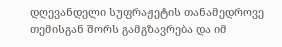დღევანდელი სუფრაჟეტის თანამედროვე თემისგან შორს გამგზავრება და იმ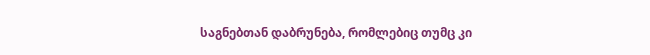საგნებთან დაბრუნება, რომლებიც თუმც კი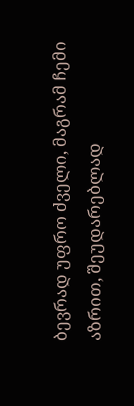ბევრად უფრო ძველი, მაგრამ ჩემი აზრით, შეუდარებლად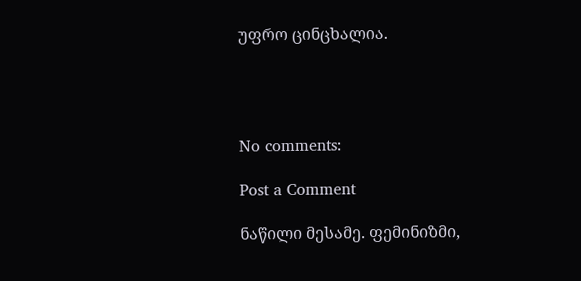უფრო ცინცხალია.




No comments:

Post a Comment

ნაწილი მესამე. ფემინიზმი,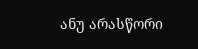ანუ არასწორი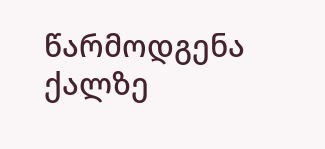წარმოდგენა ქალზე